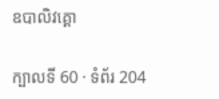ឧបាលិវគ្គោ

ក្បាលទី 60 · ទំព័រ 204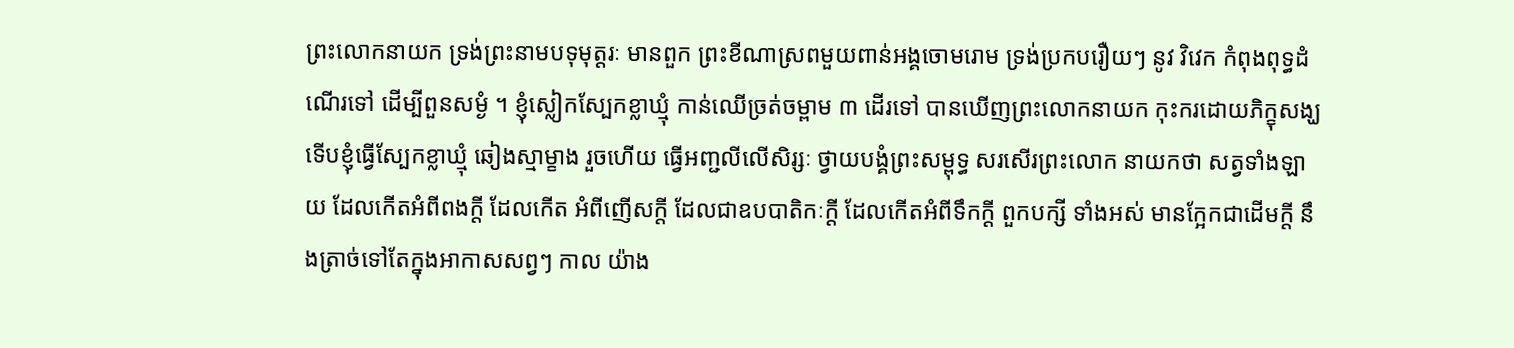ព្រះលោកនាយក ទ្រង់ព្រះនាមបទុមុត្តរៈ មានពួក ព្រះខីណាស្រពមួយពាន់អង្គចោមរោម ទ្រង់ប្រកបរឿយៗ នូវ វិវេក កំពុងពុទ្ធដំណើរទៅ ដើម្បីពួនសម្ងំ ។ ខ្ញុំស្លៀកស្បែកខ្លាឃ្មុំ កាន់ឈើច្រត់ចម្ពាម ៣ ដើរទៅ បានឃើញព្រះលោកនាយក កុះករដោយភិក្ខុសង្ឃ ទើបខ្ញុំធ្វើស្បែកខ្លាឃ្មុំ ឆៀងស្មាម្ខាង រួចហើយ ធ្វើអញ្ជលីលើសិរ្សៈ ថ្វាយបង្គំព្រះសម្ពុទ្ធ សរសើរព្រះលោក នាយកថា សត្វទាំងឡាយ ដែលកើតអំពីពងក្តី ដែលកើត អំពីញើសក្តី ដែលជាឧបបាតិកៈក្តី ដែលកើតអំពីទឹកក្តី ពួកបក្សី ទាំងអស់ មានក្អែកជាដើមក្តី នឹងត្រាច់ទៅតែក្នុងអាកាសសព្វៗ កាល យ៉ាង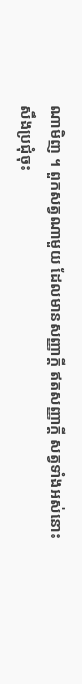ណាមិញ ។ ពួកសត្វណាមួយ ដែលមានសញ្ញាក្តី ឥតសញ្ញាក្តី សត្វទាំងអស់នោះ សឹងប្រជុំចុះ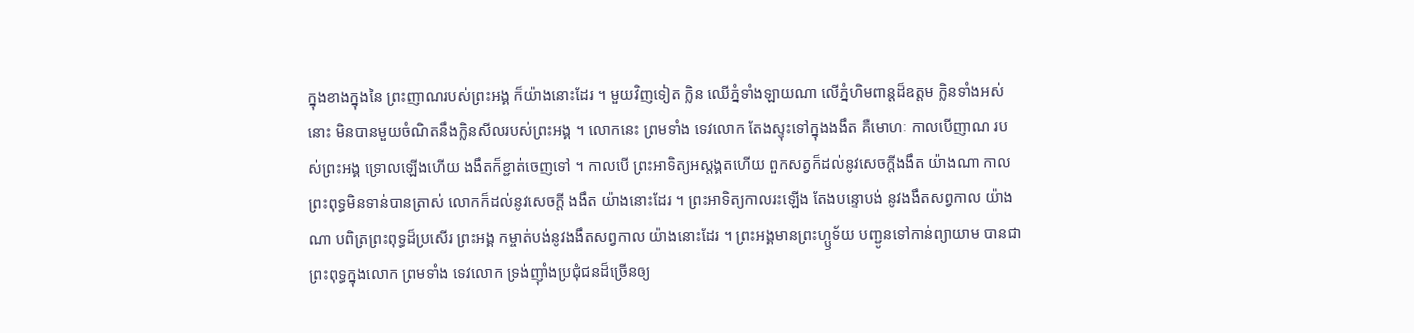ក្នុងខាងក្នុងនៃ ព្រះញាណរបស់ព្រះអង្គ ក៏យ៉ាងនោះដែរ ។ មួយវិញទៀត ក្លិន ឈើភ្នំទាំងឡាយណា លើភ្នំហិមពាន្តដ៏ឧត្តម ក្លិនទាំងអស់នោះ មិនបានមួយចំណិតនឹងក្លិនសីលរបស់ព្រះអង្គ ។ លោកនេះ ព្រមទាំង ទេវលោក តែងស្ទុះទៅក្នុងងងឹត គឺមោហៈ កាលបើញាណ របស់ព្រះអង្គ ទ្រោលឡើងហើយ ងងឹតក៏ខ្ជាត់ចេញទៅ ។ កាលបើ ព្រះអាទិត្យអស្តង្គតហើយ ពួកសត្វក៏ដល់នូវសេចក្តីងងឹត យ៉ាងណា កាលព្រះពុទ្ធមិនទាន់បានត្រាស់ លោកក៏ដល់នូវសេចក្តី ងងឹត យ៉ាងនោះដែរ ។ ព្រះអាទិត្យកាលរះឡើង តែងបន្ទោបង់ នូវងងឹតសព្វកាល យ៉ាងណា បពិត្រព្រះពុទ្ធដ៏ប្រសើរ ព្រះអង្គ កម្ចាត់បង់នូវងងឹតសព្វកាល យ៉ាងនោះដែរ ។ ព្រះអង្គមានព្រះហ្ឫទ័យ បញ្ជូនទៅកាន់ព្យាយាម បានជាព្រះពុទ្ធក្នុងលោក ព្រមទាំង ទេវលោក ទ្រង់ញ៉ាំងប្រជុំជនដ៏ច្រើនឲ្យ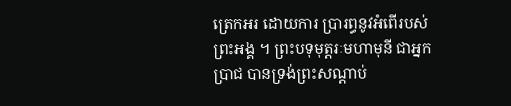ត្រេកអរ ដោយការ ប្រារព្ធនូវអំពើរបស់ព្រះអង្គ ។ ព្រះបទុមុត្តរៈមហាមុនី ជាអ្នក ប្រាជ បានទ្រង់ព្រះសណ្តាប់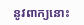នូវពាក្យនោះ